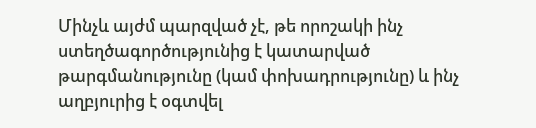Մինչև այժմ պարզված չէ, թե որոշակի ինչ ստեղծագործությունից է կատարված թարգմանությունը (կամ փոխադրությունը) և ինչ աղբյուրից է օգտվել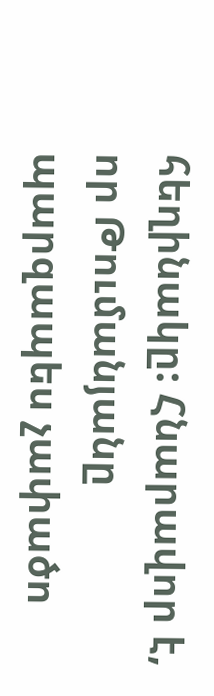հեղինակը: Հնարավոր է, որ Թումանյանը պարզապես չափածո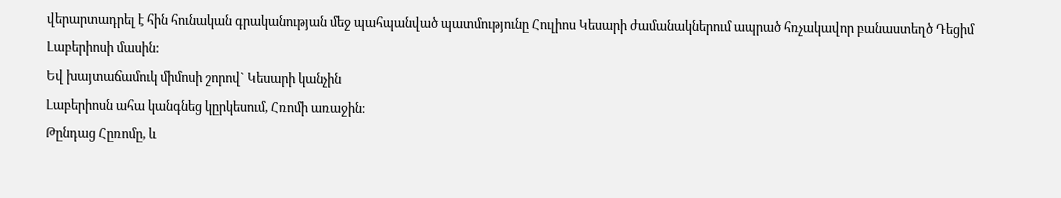վերարտադրել է հին հունական գրականության մեջ պահպանված պատմությունը Հուլիոս Կեսարի ժամանակներում ապրած հռչակավոր բանաստեղծ Դեցիմ Լաբերիոսի մասին:
Եվ խայտաճամուկ միմոսի շորով` Կեսարի կանչին
Լաբերիոսն ահա կանգնեց կըրկեսում, Հռոմի առաջին։
Թընդաց Հըռոմը, և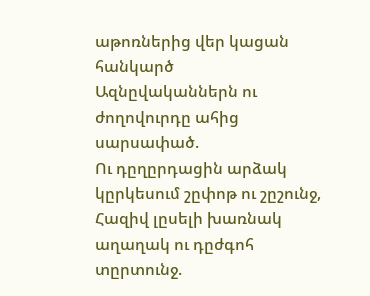աթոռներից վեր կացան հանկարծ
Ազնըվականներն ու ժողովուրդը ահից սարսափած.
Ու դըղըրդացին արձակ կըրկեսում շըփոթ ու շըշունջ,
Հազիվ լըսելի խառնակ աղաղակ ու դըժգոհ տըրտունջ.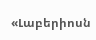«Լաբերիոսն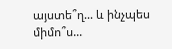այստե՞ղ... և ինչպես միմո՞ս...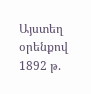Այստեղ
օրենքով
1892 թ.